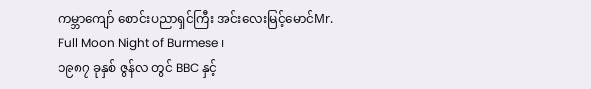ကမ္ဘာကျော် စောင်းပညာရှင်ကြီး အင်းလေးမြင့်မောင်Mr. Full Moon Night of Burmese ၊
၁၉၈၇ ခုနှစ် ဇွန်လ တွင် BBC နှင့်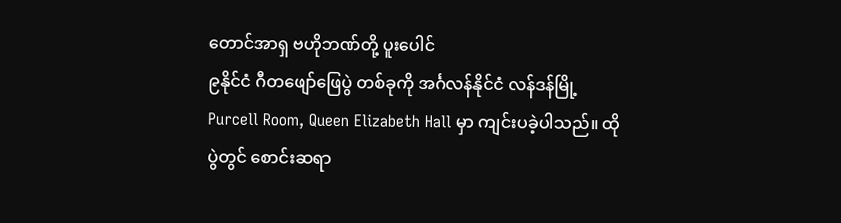တောင်အာရှ ဗဟိုဘဏ်တို့ ပူးပေါင်
၉နိုင်ငံ ဂီတဖျော်ဖြေပွဲ တစ်ခုကို အင်္ဂလန်နိုင်ငံ လန်ဒန်မြို့ Purcell Room, Queen Elizabeth Hall မှာ ကျင်းပခဲ့ပါသည်။ ထိုပွဲတွင် စောင်းဆရာ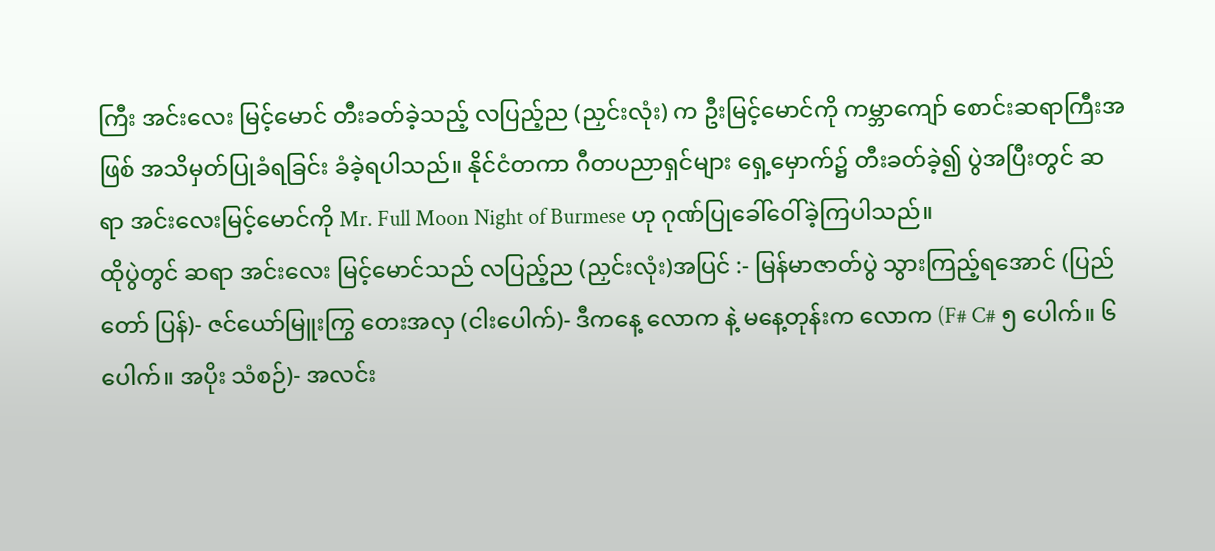ကြီး အင်းလေး မြင့်မောင် တီးခတ်ခဲ့သည့် လပြည့်ည (ညှင်းလုံး) က ဦးမြင့်မောင်ကို ကမ္ဘာကျော် စောင်းဆရာကြီးအဖြစ် အသိမှတ်ပြုခံရခြင်း ခံခဲ့ရပါသည်။ နိုင်ငံတကာ ဂီတပညာရှင်များ ရှေ့မှောက်၌ တီးခတ်ခဲ့၍ ပွဲအပြီးတွင် ဆရာ အင်းလေးမြင့်မောင်ကို Mr. Full Moon Night of Burmese ဟု ဂုဏ်ပြုခေါ်ဝေါ်ခဲ့ကြပါသည်။
ထိုပွဲတွင် ဆရာ အင်းလေး မြင့်မောင်သည် လပြည့်ည (ညှင်းလုံး)အပြင် :- မြန်မာဇာတ်ပွဲ သွားကြည့်ရအောင် (ပြည်တော် ပြန်)- ဇင်ယော်မြူးကြွ တေးအလှ (ငါးပေါက်)- ဒီကနေ့ လောက နဲ့ မနေ့တုန်းက လောက (F# C# ၅ ပေါက်။ ၆ ပေါက်။ အပိုး သံစဉ်)- အလင်း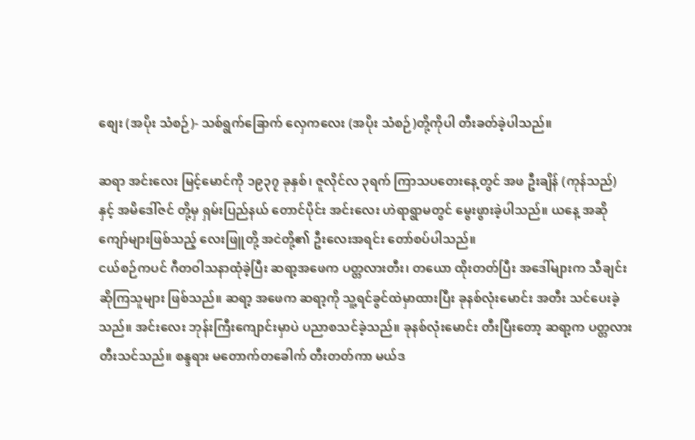စျေး (အပိုး သံစဉ်)- သစ်ရွက်ခြောက် လှေကလေး (အပိုး သံစဉ်)တို့ကိုပါ တီးခတ်ခဲ့ပါသည်။

ဆရာ အင်းလေး မြင့်မောင်ကို ၁၉၃၇ ခုနှစ်၊ ဇူလိုင်လ ၃ရက် ကြာသပတေးနေ့တွင် အဖ ဦးချိန် (ကုန်သည်) နှင့် အမိဒေါ်ဇင် တို့မှ ရှမ်းပြည်နယ် တောင်ပိုင်း အင်းလေး ဟဲရာရွာမတွင် မွေးဖွားခဲ့ပါသည်။ ယနေ့ အဆိုကျော်များဖြစ်သည့် လေးဖြူတို့ အငဲတို့၏ ဦးလေးအရင်း တော်စပ်ပါသည်။
ငယ်စဉ်ကပင် ဂီတဝါသနာထုံခဲ့ပြီး ဆရာ့အဖေက ပတ္တလားတီး၊ တယော ထိုးတတ်ပြီး အဒေါ်များက သီချင်းဆိုကြသူများ ဖြစ်သည်။ ဆရာ့ အဖေက ဆရာ့ကို သူ့ရင်ခွင်ထဲမှာထားပြီး ခုနစ်လုံးမောင်း အတီး သင်ပေးခဲ့သည်။ အင်းလေး ဘုန်းကြီးကျောင်းမှာပဲ ပညာစသင်ခဲ့သည်။ ခုနစ်လုံးမောင်း တီးပြီးတော့ ဆရာ့က ပတ္တလား တီးသင်သည်။ စန္ဒရား မတောက်တခေါက် တီးတတ်ကာ မယ်ဒ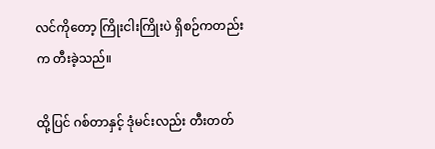လင်ကိုတော့ ကြိုးငါးကြိုးပဲ ရှိစဉ်ကတည်းက တီးခဲ့သည်။

ထို့ပြင် ဂစ်တာနှင့် ဒုံမင်းလည်း တီးတတ်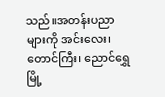သည်။အတန်းပညာများကို အင်းလေး၊ တောင်ကြီး၊ ညောင်ရွှေမြို့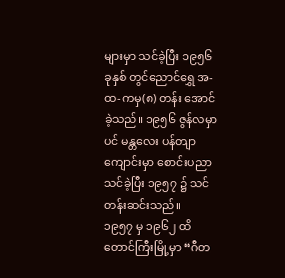များမှာ သင်ခဲ့ပြီး ၁၉၅၆ ခုနှစ် တွင်ညောင်ရွှေ အ-ထ-ကမှ(၈) တန်း အောင်ခဲ့သည်။ ၁၉၅၆ ဇွန်လမှာပင် မန္တလေး ပန်တျာကျောင်းမှာ စောင်းပညာသင်ခဲ့ပြီး ၁၉၅၇ ၌ သင်တန်းဆင်းသည်။
၁၉၅၇ မှ ၁၉၆၂ ထိ တောင်ကြီးမြို့မှာ “ဂီတ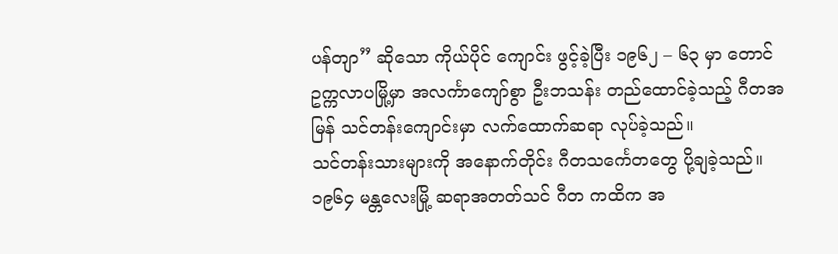ပန်တျာ” ဆိုသော ကိုယ်ပိုင် ကျောင်း ဖွင့်ခဲ့ပြီး ၁၉၆၂ – ၆၃ မှာ တောင်ဥက္ကလာပမြို့မှာ အလင်္ကာကျော်စွာ ဦးဘသန်း တည်ထောင်ခဲ့သည့် ဂီတအမြန် သင်တန်းကျောင်းမှာ လက်ထောက်ဆရာ လုပ်ခဲ့သည်။
သင်တန်းသားများကို အနောက်တိုင်း ဂီတသင်္ကေတတွေ ပို့ချခဲ့သည်။ ၁၉၆၄ မန္တလေးမြို့ ဆရာအတတ်သင် ဂီတ ကထိက အ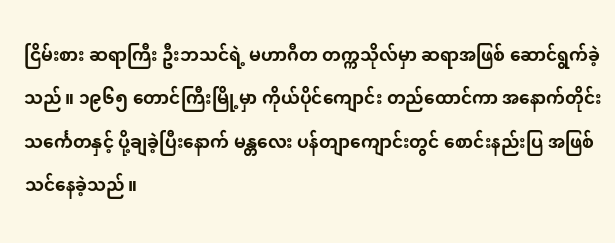ငြိမ်းစား ဆရာကြီး ဦးဘသင်ရဲ့ မဟာဂီတ တက္ကသိုလ်မှာ ဆရာအဖြစ် ဆောင်ရွက်ခဲ့သည်။ ၁၉၆၅ တောင်ကြီးမြို့မှာ ကိုယ်ပိုင်ကျောင်း တည်ထောင်ကာ အနောက်တိုင်း သင်္ကေတနှင့် ပို့ချခဲ့ပြီးနောက် မန္တလေး ပန်တျာကျောင်းတွင် စောင်းနည်းပြ အဖြစ် သင်နေခဲ့သည်။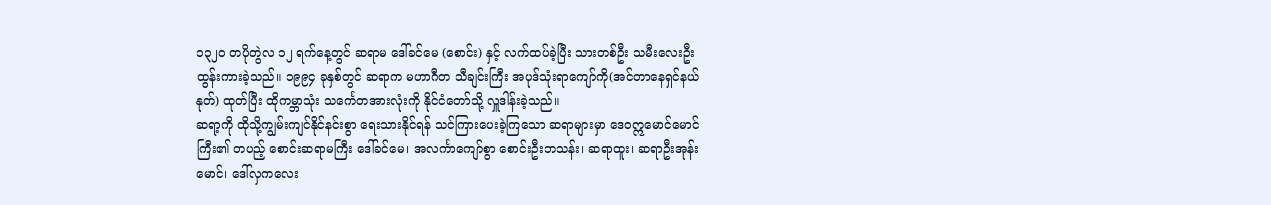၁၃၂၀ တပိုတွဲလ ၁၂ ရက်နေ့တွင် ဆရာမ ဒေါ်ခင်မေ (စောင်း) နှင့် လက်ထပ်ခဲ့ပြီး သားတစ်ဦး သမီးလေးဦး ထွန်းကားခဲ့သည်။ ၁၉၉၄ ခုနှစ်တွင် ဆရာက မဟာဂီတ သီချင်းကြီး အပုဒ်သုံးရာကျော်ကို(အင်တာနေရှင်နယ်နုတ်) ထုတ်ပြီး ထိုကမ္ဘာသုံး သင်္ကေတအားလုံးကို နိုင်ငံတော်သို့ လှူဒါန်းခဲ့သည်။
ဆရာ့ကို ထိုသို့ကျွမ်းကျင်နိုင်နင်းစွာ ရေးသားနိုင်ရန် သင်ကြားပေးခဲ့ကြသော ဆရာများမှာ ဒေ၀ဣမောင်မောင်ကြီး၏ တပည့် စောင်းဆရာမကြီး ဒေါ်ခင်မေ၊ အလင်္ကာကျော်စွာ စောင်းဦးဘသန်း၊ ဆရာထူး၊ ဆရာဦးအုန်းမောင်၊ ဒေါ်လှကလေး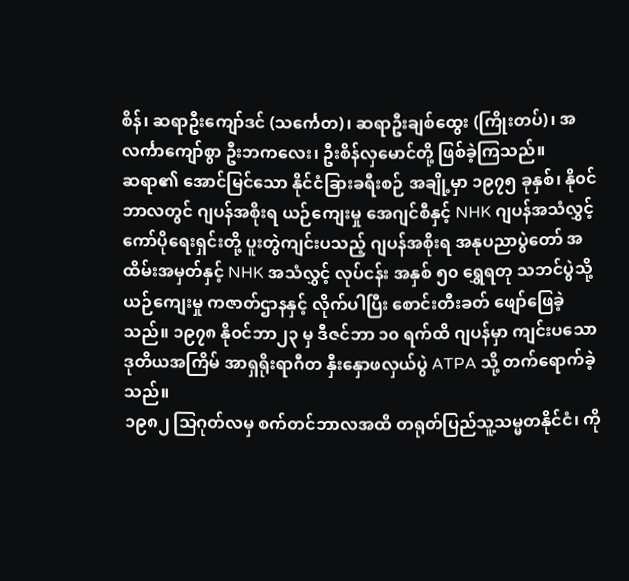စိန်၊ ဆရာဦးကျော်ဒင် (သင်္ကေတ)၊ ဆရာဦးချစ်ထွေး (ကြိုးတပ်)၊ အလင်္ကာကျော်စွာ ဦးဘကလေး၊ ဦးစိန်လှမောင်တို့ ဖြစ်ခဲ့ကြသည်။
ဆရာ၏ အောင်မြင်သော နိုင်ငံခြားခရီးစဉ် အချို့မှာ ၁၉၇၅ ခုနှစ်၊ နို၀င်ဘာလတွင် ဂျပန်အစိုးရ ယဉ်ကျေးမှု အေဂျင်စီနှင့် NHK ဂျပန်အသံလွှင့် ကော်ပိုရေးရှင်းတို့ ပူးတွဲကျင်းပသည့် ဂျပန်အစိုးရ အနုပညာပွဲတော် အထိမ်းအမှတ်နှင့် NHK အသံလွှင့် လုပ်ငန်း အနှစ် ၅၀ ရွှေရတု သဘင်ပွဲသို့ ယဉ်ကျေးမှု ကဇာတ်ဌာနနှင့် လိုက်ပါပြီး စောင်းတီးခတ် ဖျော်ဖြေခဲ့သည်။ ၁၉၇၈ နို၀င်ဘာ၂၃ မှ ဒီဇင်ဘာ ၁၀ ရက်ထိ ဂျပန်မှာ ကျင်းပသော ဒုတိယအကြိမ် အာရှရိုးရာဂီတ နှီးနှောဖလှယ်ပွဲ ATPA သို့ တက်ရောက်ခဲ့သည်။
၁၉၈၂ သြဂုတ်လမှ စက်တင်ဘာလအထိ တရုတ်ပြည်သူ့သမ္မတနိုင်ငံ၊ ကို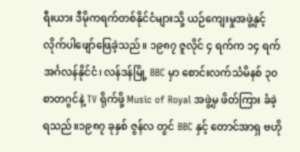ရီးယား ဒီမိုကရက်တစ်နိုင်ငံများသို့ ယဉ်ကျေးမှုအဖွဲ့နှင့် လိုက်ပါဖျော်ဖြေခဲ့သည်။ ၁၉၈၇ ဇူလိုင် ၄ ရက်က ၁၄ ရက် အင်္ဂလန်နိုင်ငံ၊ လန်ဒန်မြို့ BBC မှာ စောင်းလက်သံမိနစ် ၃၀ စာတဂွင်နဲ့ TV ရိုက်ဖို့ Music of Royal အဖွဲ့မှ ဖိတ်ကြား ခံခဲ့ရသည်။၁၉၈၇ ခုနှစ် ဇွန်လ တွင် BBC နှင့် တောင်အာရှ ဗဟို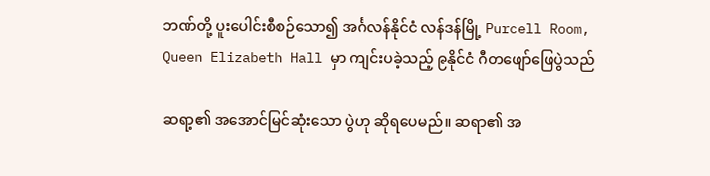ဘဏ်တို့ ပူးပေါင်းစီစဉ်သော၍ အင်္ဂလန်နိုင်ငံ လန်ဒန်မြို့ Purcell Room, Queen Elizabeth Hall မှာ ကျင်းပခဲ့သည့် ၉နိုင်ငံ ဂီတဖျော်ဖြေပွဲသည်

ဆရာ့၏ အအောင်မြင်ဆုံးသော ပွဲဟု ဆိုရပေမည်။ ဆရာ၏ အ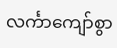လင်္ကာကျော်စွာ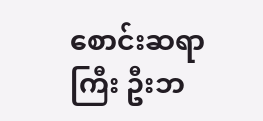စောင်းဆရာကြီး ဦးဘ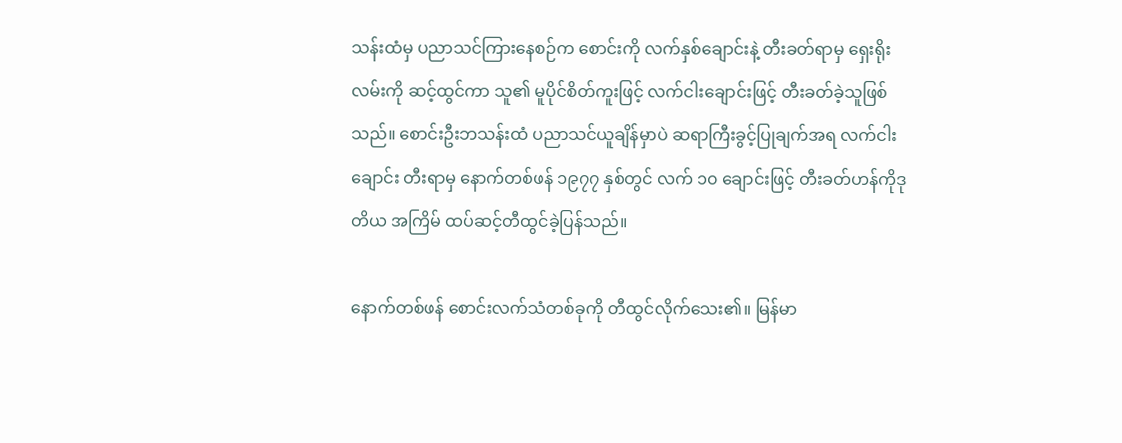သန်းထံမှ ပညာသင်ကြားနေစဉ်က စောင်းကို လက်နှစ်ချောင်းနဲ့ တီးခတ်ရာမှ ရှေးရိုးလမ်းကို ဆင့်ထွင်ကာ သူ၏ မူပိုင်စိတ်ကူးဖြင့် လက်ငါးချောင်းဖြင့် တီးခတ်ခဲ့သူဖြစ်သည်။ စောင်းဦးဘသန်းထံ ပညာသင်ယူချိန်မှာပဲ ဆရာကြီးခွင့်ပြုချက်အရ လက်ငါးချောင်း တီးရာမှ နောက်တစ်ဖန် ၁၉၇၇ နှစ်တွင် လက် ၁၀ ချောင်းဖြင့် တီးခတ်ဟန်ကိုဒုတိယ အကြိမ် ထပ်ဆင့်တီထွင်ခဲ့ပြန်သည်။

နောက်တစ်ဖန် စောင်းလက်သံတစ်ခုကို တီထွင်လိုက်သေး၏။ မြန်မာ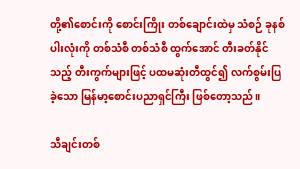တို့၏စောင်းကို စောင်းကြိုး တစ်ချောင်းထဲမှ သံစဉ် ခုနစ်ပါးလုံးကို တစ်သံစီ တစ်သံစီ ထွက်အောင် တီးခတ်နိုင်သည့် တီးကွက်များဖြင့် ပထမဆုံးတီထွင်၍ လက်စွမ်းပြခဲ့သော မြန်မာ့စောင်းပညာရှင်ကြီး ဖြစ်တော့သည်။

သီချင်းတစ်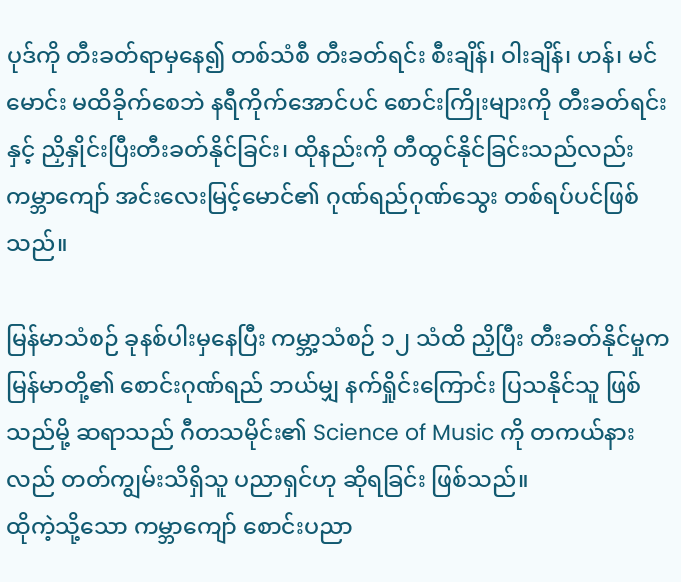ပုဒ်ကို တီးခတ်ရာမှနေ၍ တစ်သံစီ တီးခတ်ရင်း စီးချိန်၊ ဝါးချိန်၊ ဟန်၊ မင်မောင်း မထိခိုက်စေဘဲ နရီကိုက်အောင်ပင် စောင်းကြိုးများကို တီးခတ်ရင်းနှင့် ညှိနှိုင်းပြီးတီးခတ်နိုင်ခြင်း၊ ထိုနည်းကို တီထွင်နိုင်ခြင်းသည်လည်း ကမ္ဘာကျော် အင်းလေးမြင့်မောင်၏ ဂုဏ်ရည်ဂုဏ်သွေး တစ်ရပ်ပင်ဖြစ်သည်။

မြန်မာသံစဉ် ခုနစ်ပါးမှနေပြီး ကမ္ဘာ့သံစဉ် ၁၂ သံထိ ညှိပြီး တီးခတ်နိုင်မှုက မြန်မာတို့၏ စောင်းဂုဏ်ရည် ဘယ်မျှ နက်ရှိုင်းကြောင်း ပြသနိုင်သူ ဖြစ်သည်မို့ ဆရာသည် ဂီတသမိုင်း၏ Science of Music ကို တကယ်နားလည် တတ်ကျွမ်းသိရှိသူ ပညာရှင်ဟု ဆိုရခြင်း ဖြစ်သည်။
ထိုကဲ့သို့သော ကမ္ဘာကျော် စောင်းပညာ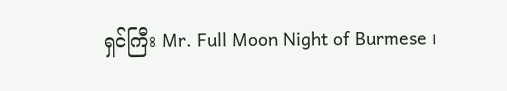ရှင်ကြီး Mr. Full Moon Night of Burmese ၊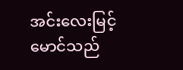အင်းလေးမြင့်မောင်သည်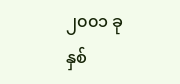၂၀၀၁ ခုနှစ်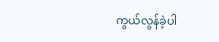ကွယ်လွန်ခဲ့ပါ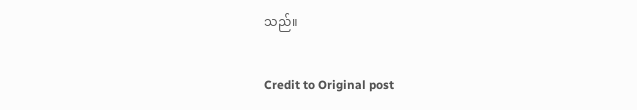သည်။

Credit to Original post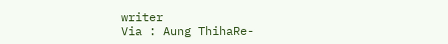writer
Via : Aung ThihaRe-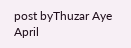post byThuzar Aye April